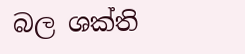බල ශක්ති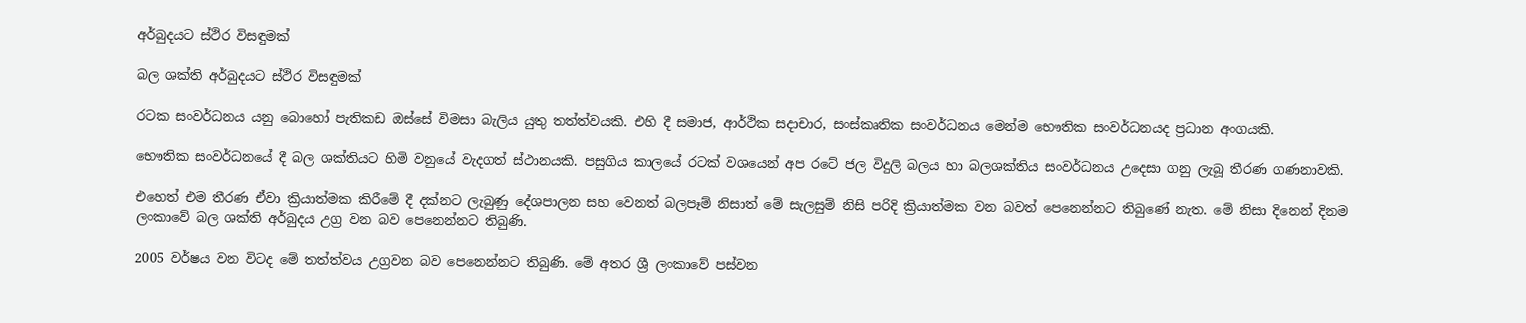අර්බුදයට ස්ථිර විසඳුමක්

බල ශක්ති අර්බුදයට ස්ථිර විසඳුමක්

රටක සංවර්ධනය යනු බොහෝ පැතිකඩ ඔස්සේ විමසා බැලිය යුතු තත්ත්වයකි. එහි දී සමාජ, ආර්ථික සදාචාර, සංස්කෘතික සංවර්ධනය මෙන්ම භෞතික සංවර්ධනයද ප්‍රධාන අංගයකි.

භෞතික සංවර්ධනයේ දී බල ශක්තියට හිමි වනුයේ වැදගත් ස්ථානයකි. පසුගිය කාලයේ රටක් වශයෙන් අප රටේ ජල විදුලි බලය හා බලශක්තිය සංවර්ධනය උදෙසා ගනු ලැබූ තීරණ ගණනාවකි.

එහෙත් එම තීරණ ඒවා ක්‍රියාත්මක කිරීමේ දී දක්නට ලැබුණු දේශපාලන සහ වෙනත් බලපෑම් නිසාත් මේ සැලසුම් නිසි පරිදි ක්‍රියාත්මක වන බවත් පෙනෙන්නට තිබුණේ නැත. මේ නිසා දිනෙන් දිනම ලංකාවේ බල ශක්ති අර්බුදය උග්‍ර වන බව පෙනෙන්නට තිබුණි.

2005 වර්ෂය වන විටද මේ තත්ත්වය උග්‍රවන බව පෙනෙන්නට තිබුණි. මේ අතර ශ්‍රී ලංකාවේ පස්වන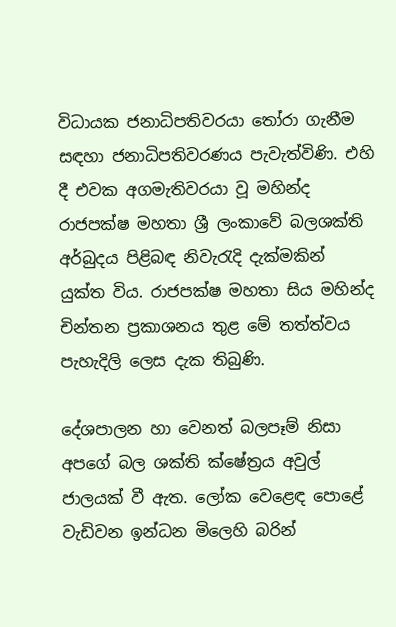විධායක ජනාධිපතිවරයා තෝරා ගැනීම සඳහා ජනාධිපතිවරණය පැවැත්විණි. එහි දී එවක අගමැතිවරයා වූ මහින්ද රාජපක්ෂ මහතා ශ්‍රී ලංකාවේ බලශක්ති අර්බුදය පිළිබඳ නිවැරැදි දැක්මකින් යුක්ත විය. රාජපක්ෂ මහතා සිය මහින්ද චින්තන ප්‍රකාශනය තුළ මේ තත්ත්වය පැහැදිලි ලෙස දැක තිබුණි.

දේශපාලන හා වෙනත් බලපෑම් නිසා අපගේ බල ශක්ති ක්ෂේත්‍රය අවුල් ජාලයක් වී ඇත. ලෝක වෙළෙඳ පොළේ වැඩිවන ඉන්ධන මිලෙහි බරින්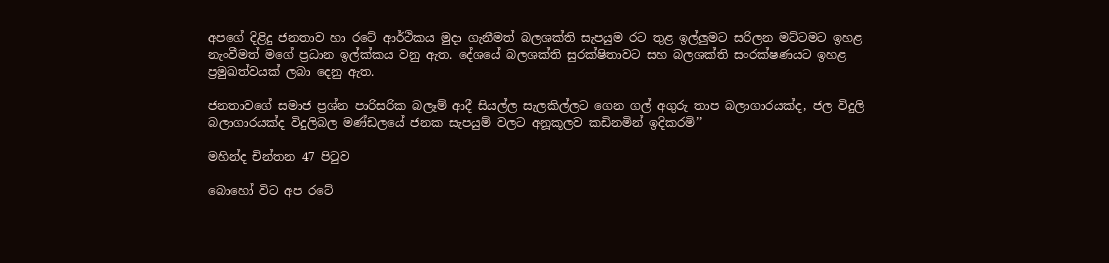අපගේ දිළිදු ජනතාව හා රටේ ආර්ථිකය මුදා ගැනීමත් බලශක්ති සැපයුම රට තුළ ඉල්ලුමට සරිලන මට්ටමට ඉහළ නැංවීමත් මගේ ප්‍රධාන ඉල්ක්කය වනු ඇත. දේශයේ බලශක්ති සුරක්ෂිතාවට සහ බලශක්ති සංරක්ෂණයට ඉහළ ප්‍රමුඛත්වයක් ලබා දෙනු ඇත.

ජනතාවගේ සමාජ ප්‍රශ්න පාරිසරික බලෑම් ආදී සියල්ල සැලකිල්ලට ගෙන ගල් අගුරු තාප බලාගාරයක්ද, ජල විදුලි බලාගාරයක්ද විදුලිබල මණ්ඩලයේ ජනක සැපයුම් වලට අනූකූලව කඩිනමින් ඉදිකරමි’’

මහින්ද චින්තන 47 පිටුව

බොහෝ විට අප රටේ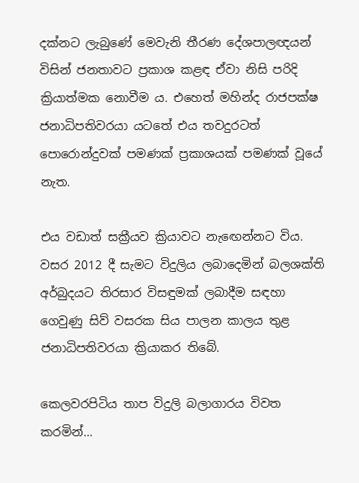දක්නට ලැබුණේ මෙවැනි තීරණ දේශපාලඥයන් විසින් ජනතාවට ප්‍රකාශ කළඳ ඒවා නිසි පරිදි ක්‍රියාත්මක නොවීම ය. එහෙත් මහින්ද රාජපක්ෂ ජනාධිපතිවරයා යටතේ එය තවදුරටත් පොරොන්දුවක් පමණක් ප්‍රකාශයක් පමණක් වූයේ නැත.

එය වඩාත් සක්‍රීයව ක්‍රියාවට නැඟෙන්නට විය. වසර 2012 දී සැමට විදුලිය ලබාදෙමින් බලශක්ති අර්බුදයට තිරසාර විසඳුමක් ලබාදීම සඳහා ගෙවුණු සිව් වසරක සිය පාලන කාලය තුළ ජනාධිපතිවරයා ක්‍රියාකර තිබේ.

කෙලවරපිටිය තාප විදුලි බලාගාරය විවත කරමින්...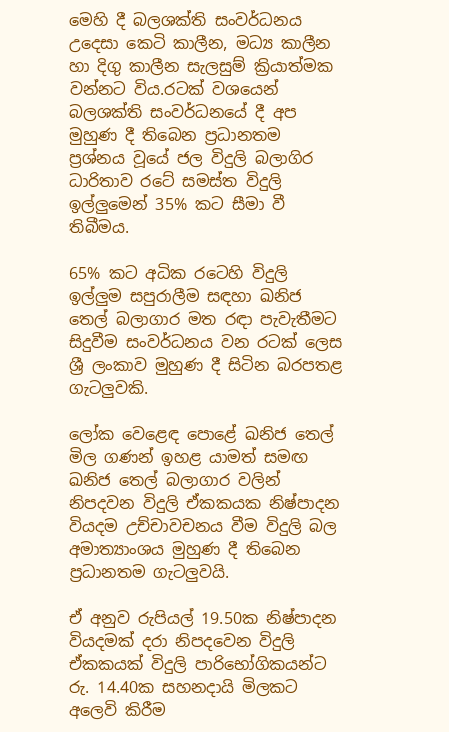මෙහි දී බලශක්ති සංවර්ධනය උදෙසා කෙටි කාලීන, මධ්‍ය කාලීන හා දිගු කාලීන සැලසුම් ක්‍රියාත්මක වන්නට විය.රටක් වශයෙන් බලශක්ති සංවර්ධනයේ දී අප මුහුණ දී තිබෙන ප්‍රධානතම ප්‍රශ්නය වූයේ ජල විදුලි බලාගිර ධාරිතාව රටේ සමස්ත විදුලි ඉල්ලුමෙන් 35% කට සීමා වී තිබීමය.

65% කට අධික රටෙහි විදුලි ඉල්ලුම සපුරාලීම සඳහා ඛනිජ තෙල් බලාගාර මත රඳා පැවැතීමට සිදුවීම සංවර්ධනය වන රටක් ලෙස ශ්‍රී ලංකාව මුහුණ දී සිටින බරපතළ ගැටලුවකි.

ලෝක වෙළෙඳ පොළේ ඛනිජ තෙල් මිල ගණන් ඉහළ යාමත් සමඟ ඛනිජ තෙල් බලාගාර වලින් නිපදවන විදුලි ඒකකයක නිෂ්පාදන වියදම උච්චාවචනය වීම විදුලි බල අමාත්‍යාංශය මුහුණ දී තිබෙන ප්‍රධානතම ගැටලුවයි.

ඒ අනුව රුපියල් 19.50ක නිෂ්පාදන වියදමක් දරා නිපදවෙන විදුලි ඒකකයක් විදුලි පාරිභෝගිකයන්ට රු. 14.40ක සහනදායි මිලකට අලෙවි කිරීම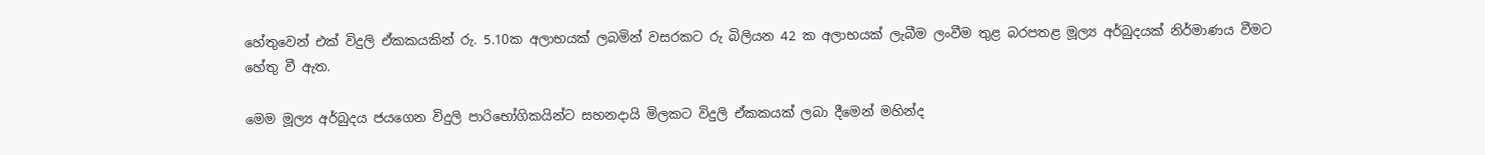හේතුවෙන් එක් විදුලි ඒකකයකින් රු. 5.10ක අලාභයක් ලබමින් වසරකට රු බිලියන 42 ක අලාභයක් ලැබීම ලංවීම තුළ බරපතළ මූල්‍ය අර්බුදයක් නිර්මාණය වීමට හේතු වී ඇත.

මෙම මූල්‍ය අර්බුදය ජයගෙන විදුලි පාරිභෝගිකයින්ට සහනදායි මිලකට විදුලි ඒකකයක් ලබා දීමෙන් මහින්ද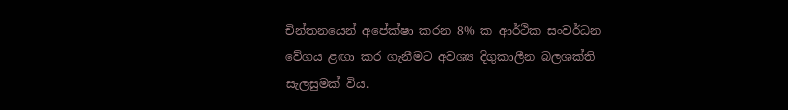චින්තනයෙන් අපේක්ෂා කරන 8% ක ආර්ථික සංවර්ධන වේගය ළඟා කර ගැනීමට අවශ්‍ය දිගුකාලීන බලශක්ති සැලසුමක් විය.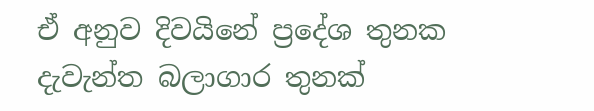ඒ අනුව දිවයිනේ ප්‍රදේශ තුනක දැවැන්ත බලාගාර තුනක්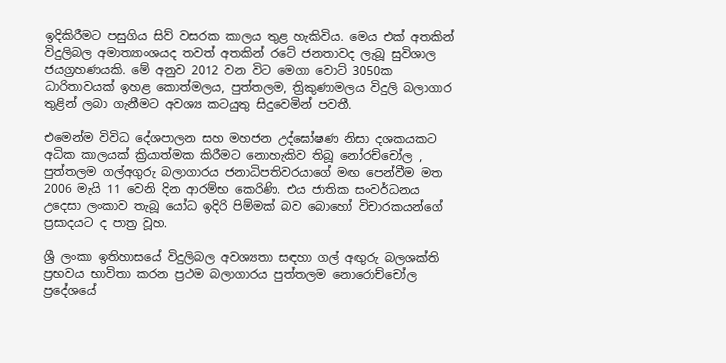ඉදිකිරීමට පසුගිය සිව් වසරක කාලය තුළ හැකිවිය. මෙය එක් අතකින් විදුලිබල අමාත්‍යාංශයද තවත් අතකින් රටේ ජනතාවද ලැබූ සුවිශාල ජයග්‍රහණයකි. මේ අනුව 2012 වන විට මෙගා වොට් 3050ක ධාරිතාවයක් ඉහළ කොත්මලය, පුත්තලම, ත්‍රිකුණාමලය විදුලි බලාගාර තුළින් ලබා ගැනීමට අවශ්‍ය කටයුතු සිදුවෙමින් පවතී.

එමෙන්ම විවිධ දේශපාලන සහ මහජන උද්ඝෝෂණ නිසා දශකයකට අධික කාලයක් ක්‍රියාත්මක කිරීමට නොහැකිව තිබූ නෝරච්චෝල , පුත්තලම ගල්අගුරු බලාගාරය ජනාධිපතිවරයාගේ මඟ පෙන්වීම මත 2006 මැයි 11 වෙනි දින ආරම්භ කෙරිණි. එය ජාතික සංවර්ධනය උදෙසා ලංකාව තැබූ යෝධ ඉදිරි පිම්මක් බව බොහෝ විචාරකයන්ගේ ප්‍රසාදයට ද පාත්‍ර වූහ.

ශ්‍රී ලංකා ඉතිහාසයේ විදුලිබල අවශ්‍යතා සඳහා ගල් අඟුරු බලශක්ති ප්‍රභවය භාවිතා කරන ප්‍රථම බලාගාරය පුත්තලම නොරොච්චෝල ප්‍රදේශයේ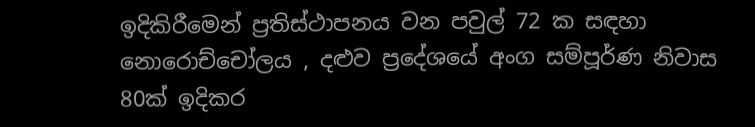ඉදිකිරීමෙන් ප්‍රතිස්ථාපනය වන පවුල් 72 ක සඳහා නොරොච්චෝලය , දළුව ප්‍රදේශයේ අංග සම්පූර්ණ නිවාස 80ක් ඉදිකර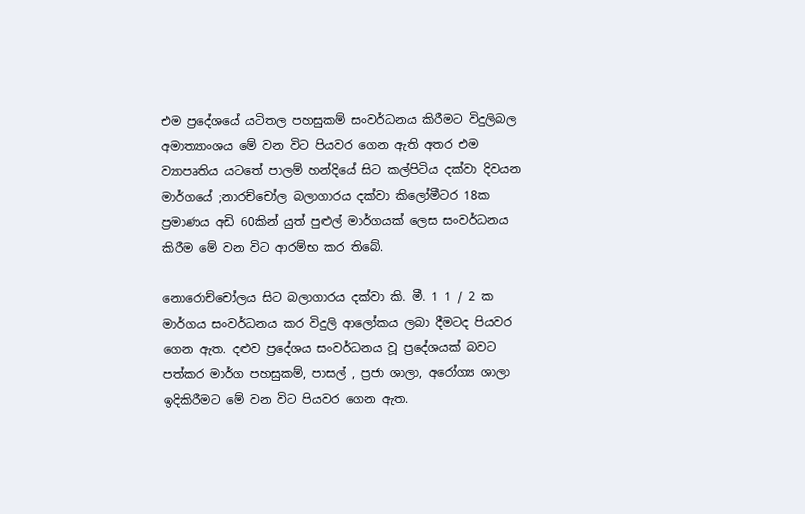එම ප්‍රදේශයේ යටිතල පහසුකම් සංවර්ධනය කිරීමට විදුලිබල අමාත්‍යාංශය මේ වන විට පියවර ගෙන ඇති අතර එම ව්‍යාපෘතිය යටතේ පාලම් හන්දියේ සිට කල්පිටිය දක්වා දිවයන මාර්ගයේ ;නාරච්චෝල බලාගාරය දක්වා කිලෝමීටර 18ක ප්‍රමාණය අඩි 60කින් යුත් පුළුල් මාර්ගයක් ලෙස සංවර්ධනය කිරීම මේ වන විට ආරම්භ කර තිබේ.

නොරොච්චෝලය සිට බලාගාරය දක්වා කි. මී. 1 1 / 2 ක මාර්ගය සංවර්ධනය කර විදුලි ආලෝකය ලබා දීමටද පියවර ගෙන ඇත. දළුව ප්‍රදේශය සංවර්ධනය වූ ප්‍රදේශයක් බවට පත්කර මාර්ග පහසුකම්, පාසල් , ප්‍රජා ශාලා, අරෝග්‍ය ශාලා ඉදිකිරීමට මේ වන විට පියවර ගෙන ඇත.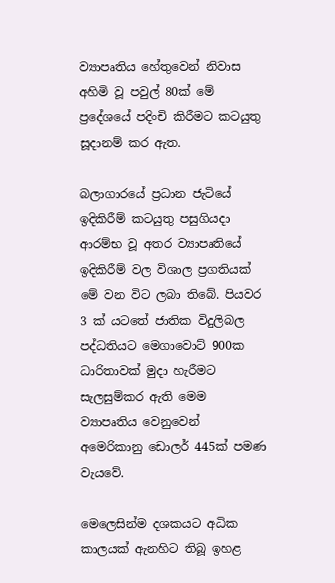ව්‍යාපෘතිය හේතුවෙන් නිවාස අහිමි වූ පවුල් 80ක් මේ ප්‍රදේශයේ පදිංචි කිරීමට කටයුතු සූදානම් කර ඇත.

බලාගාරයේ ප්‍රධාන ජැටියේ ඉදිකිරීම් කටයුතු පසුගියදා ආරම්භ වූ අතර ව්‍යාපෘතියේ ඉදිකිරීම් වල විශාල ප්‍රගතියක් මේ වන විට ලබා තිබේ. පියවර 3 ක් යටතේ ජාතික විදුලිබල පද්ධතියට මෙගාවොට් 900ක ධාරිතාවක් මුදා හැරීමට සැලසුම්කර ඇති මෙම ව්‍යාපෘතිය වෙනුවෙන් අමෙරිකානු ඩොලර් 445ක් පමණ වැයවේ.

මෙලෙසින්ම දශකයට අධික කාලයක් ඇනහිට තිබූ ඉහළ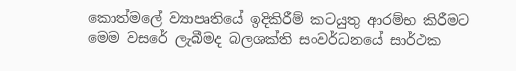කොත්මලේ ව්‍යාපෘතියේ ඉදිකිරීම් කටයුතු ආරම්භ කිරීමට මෙම වසරේ ලැබීමද බලශක්ති සංවර්ධනයේ සාර්ථක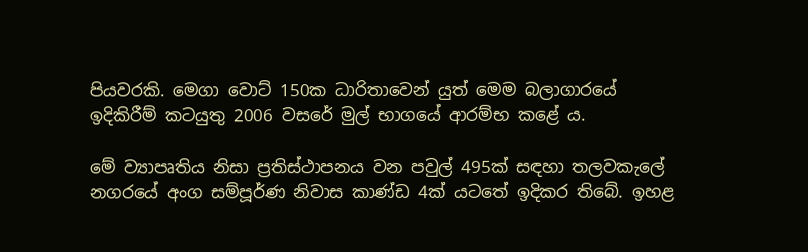පියවරකි. මෙගා වොට් 150ක ධාරිතාවෙන් යුත් මෙම බලාගාරයේ ඉදිකිරීම් කටයුතු 2006 වසරේ මුල් භාගයේ ආරම්භ කළේ ය.

මේ ව්‍යාපෘතිය නිසා ප්‍රතිස්ථාපනය වන පවුල් 495ක් සඳහා තලවකැලේ නගරයේ අංග සම්පූර්ණ නිවාස කාණ්ඩ 4ක් යටතේ ඉදිකර තිබේ. ඉහළ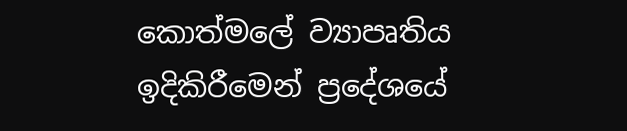කොත්මලේ ව්‍යාපෘතිය ඉදිකිරීමෙන් ප්‍රදේශයේ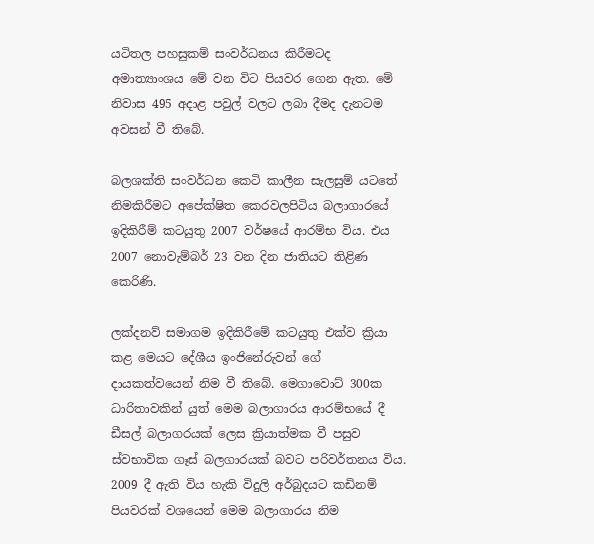යටිතල පහසුකම් සංවර්ධනය කිරීමටද අමාත්‍යාංශය මේ වන විට පියවර ගෙන ඇත. මේ නිවාස 495 අදාළ පවුල් වලට ලබා දීමද දැනටම අවසන් වී තිබේ.

බලශක්ති සංවර්ධන කෙටි කාලීන සැලසුම් යටතේ නිමකිරීමට අපේක්ෂිත කෙරවලපිටිය බලාගාරයේ ඉදිකිරීම් කටයුතු 2007 වර්ෂයේ ආරම්භ විය. එය 2007 නොවැම්බර් 23 වන දින ජාතියට තිළිණ කෙරිණි.

ලක්දනව් සමාගම ඉදිකිරීමේ කටයුතු එක්ව ක්‍රියා කළ මෙයට දේශීය ඉංජිනේරුවන් ගේ දායකත්වයෙන් නිම වී තිබේ. මෙගාවොට් 300ක ධාරිතාවකින් යුත් මෙම බලාගාරය ආරම්භයේ දී ඩීසල් බලාගරයක් ලෙස ක්‍රියාත්මක වී පසුව ස්වභාවික ගෑස් බලගාරයක් බවට පරිවර්තනය විය. 2009 දී ඇති විය හැකි විදුලි අර්බුදයට කඩිනම් පියවරක් වශයෙන් මෙම බලාගාරය නිම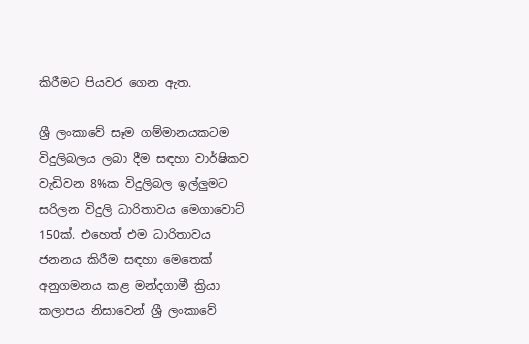කිරීමට පියවර ගෙන ඇත.

ශ්‍රී ලංකාවේ සෑම ගම්මානයකටම විදුලිබලය ලබා දීම සඳහා වාර්ෂිකව වැඩිවන 8%ක විදුලිබල ඉල්ලුමට සරිලන විදුලි ධාරිතාවය මෙගාවොට් 150ක්. එහෙත් එම ධාරිතාවය ජනනය කිරීම සඳහා මෙතෙක් අනුගමනය කළ මන්දගාමී ක්‍රියා කලාපය නිසාවෙන් ශ්‍රී ලංකාවේ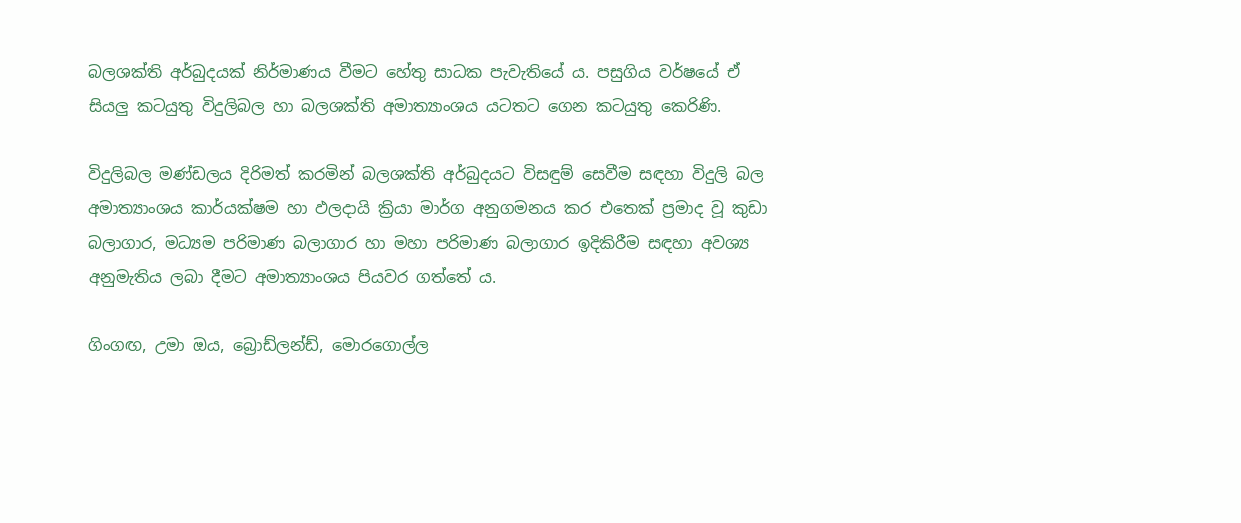බලශක්ති අර්බුදයක් නිර්මාණය වීමට හේතු සාධක පැවැතියේ ය. පසුගිය වර්ෂයේ ඒ සියලු කටයුතු විදුලිබල හා බලශක්ති අමාත්‍යාංශය යටතට ගෙන කටයුතු කෙරිණි.

විදුලිබල මණ්ඩලය දිරිමත් කරමින් බලශක්ති අර්බුදයට විසඳුම් සෙවීම සඳහා විදුලි බල අමාත්‍යාංශය කාර්යක්ෂම හා ඵලදායි ක්‍රියා මාර්ග අනුගමනය කර එතෙක් ප්‍රමාද වූ කුඩා බලාගාර, මධ්‍යම පරිමාණ බලාගාර හා මහා පරිමාණ බලාගාර ඉදිකිරීම සඳහා අවශ්‍ය අනුමැතිය ලබා දීමට අමාත්‍යාංශය පියවර ගත්තේ ය.

ගිංගඟ, උමා ඔය, බ්‍රොඩ්ලන්ඩ්, මොරගොල්ල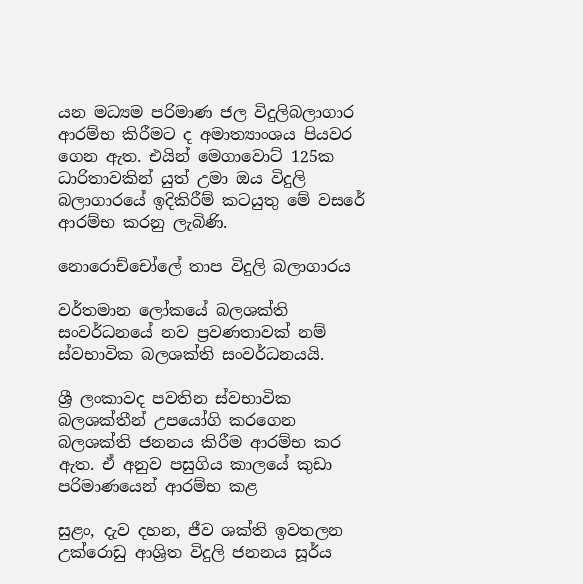යන මධ්‍යම පරිමාණ ජල විදුලිබලාගාර ආරම්භ කිරීමට ද අමාත්‍යාංශය පියවර ගෙන ඇත. එයින් මෙගාවොට් 125ක ධාරිතාවකින් යුත් උමා ඔය විදුලි බලාගාරයේ ඉදිකිරීම් කටයුතු මේ වසරේ ආරම්භ කරනු ලැබිණි.

නොරොච්චෝලේ තාප විදුලි බලාගාරය

වර්තමාන ලෝකයේ බලශක්ති සංවර්ධනයේ නව ප්‍රවණතාවක් නම් ස්වභාවික බලශක්ති සංවර්ධනයයි.

ශ්‍රී ලංකාවද පවතින ස්වභාවික බලශක්තීන් උපයෝගි කරගෙන බලශක්ති ජනනය කිරීම ආරම්භ කර ඇත. ඒ අනුව පසුගිය කාලයේ කුඩා පරිමාණයෙන් ආරම්භ කළ

සුළං, දැව දහන, ජීව ශක්ති ඉවතලන උක්රොඩු ආශ්‍රිත විදුලි ජනනය සූර්ය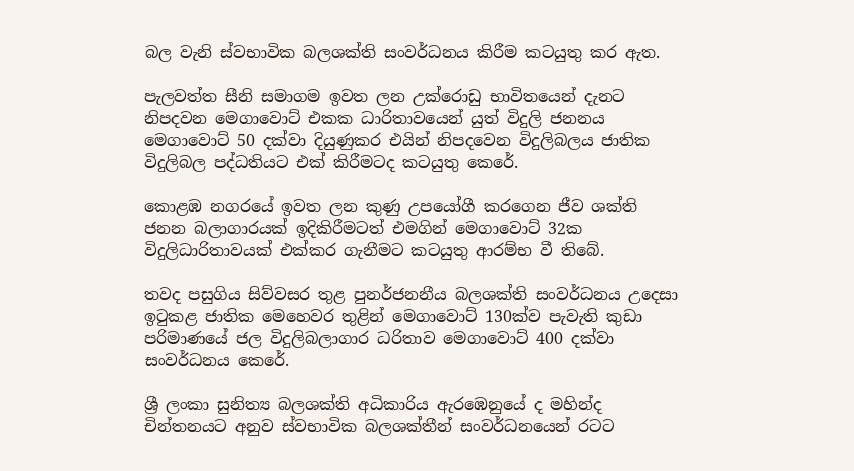බල වැනි ස්වභාවික බලශක්ති සංවර්ධනය කිරීම කටයුතු කර ඇත.

පැලවත්ත සීනි සමාගම ඉවත ලන උක්රොඩු භාවිතයෙන් දැනට නිපදවන මෙගාවොට් එකක ධාරිතාවයෙන් යුත් විදුලි ජනනය මෙගාවොට් 50 දක්වා දියුණුකර එයින් නිපදවෙන විදුලිබලය ජාතික විදුලිබල පද්ධතියට එක් කිරීමටද කටයුතු කෙරේ.

කොළඹ නගරයේ ඉවත ලන කුණු උපයෝගී කරගෙන ජීව ශක්ති ජනන බලාගාරයක් ඉදිකිරීමටත් එමගින් මෙගාවොට් 32ක විදුලිධාරිතාවයක් එක්කර ගැනීමට කටයුතු ආරම්භ වී තිබේ.

තවද පසුගිය සිව්වසර තුළ පුනර්ජනනීය බලශක්ති සංවර්ධනය උදෙසා ඉටුකළ ජාතික මෙහෙවර තුළින් මෙගාවොට් 130ක්ව පැවැති කුඩා පරිමාණයේ ජල විදුලිබලාගාර ධරිතාව මෙගාවොට් 400 දක්වා සංවර්ධනය කෙරේ.

ශ්‍රී ලංකා සුනිත්‍ය බලශක්ති අධිකාරිය ඇරඹෙනුයේ ද මහින්ද චින්තනයට අනුව ස්වභාවික බලශක්තීන් සංවර්ධනයෙන් රටට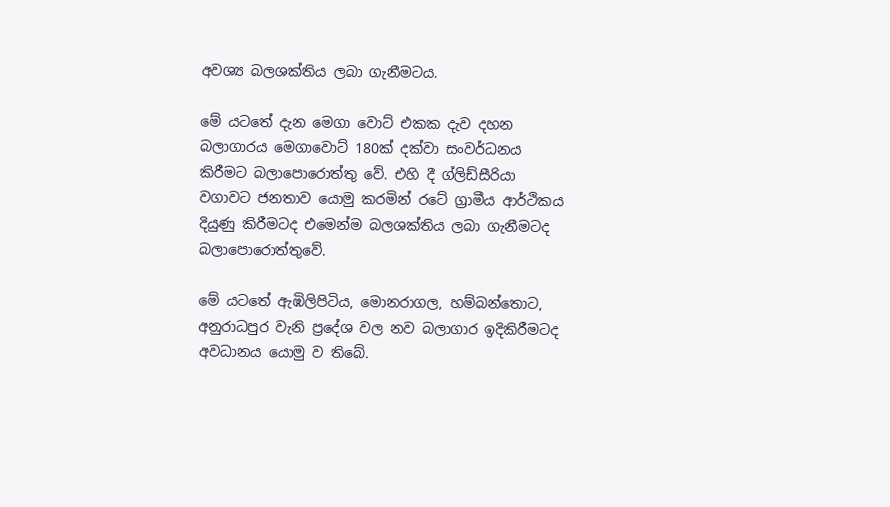අවශ්‍ය බලශක්තිය ලබා ගැනීමටය.

මේ යටතේ දැන මෙගා වොට් එකක දැව දහන බලාගාරය මෙගාවොට් 180ක් දක්වා සංවර්ධනය කිරීමට බලාපොරොත්තු වේ. එහි දී ග්ලිඩ්සීරියා වගාවට ජනතාව යොමු කරමින් රටේ ග්‍රාමීය ආර්ථිකය දියුණු කිරීමටද එමෙන්ම බලශක්තිය ලබා ගැනීමටද බලාපොරොත්තුවේ.

මේ යටතේ ඇඹිලිපිටිය, මොනරාගල, හම්බන්තොට, අනුරාධපුර වැනි ප්‍රදේශ වල නව බලාගාර ඉදිකිරීමටද අවධානය යොමු ව තිබේ.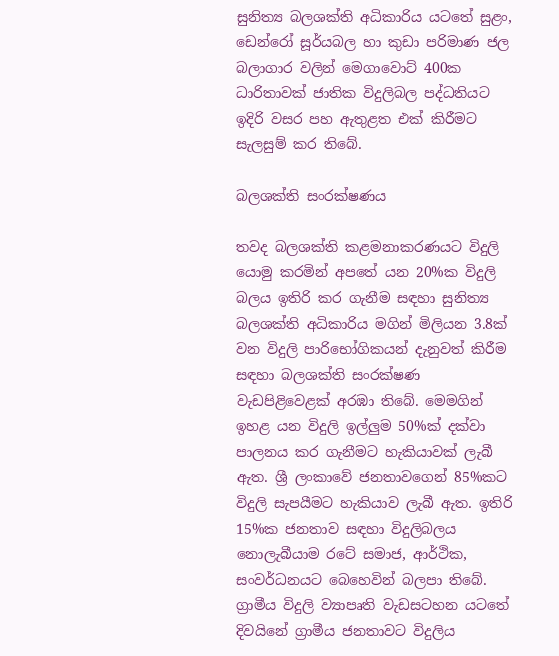සුනිත්‍ය බලශක්ති අධිකාරිය යටතේ සුළං, ඩෙන්රෝ සූර්යබල හා කුඩා පරිමාණ ජල බලාගාර වලින් මෙගාවොට් 400ක ධාරිතාවක් ජාතික විදුලිබල පද්ධතියට ඉදිරි වසර පහ ඇතුළත එක් කිරීමට සැලසුම් කර තිබේ.

බලශක්ති සංරක්ෂණය

තවද බලශක්ති කළමනාකරණයට විදුලි යොමු කරමින් අපතේ යන 20%ක විදුලි බලය ඉතිරි කර ගැනීම සඳහා සුනිත්‍ය බලශක්ති අධිකාරිය මගින් මිලියන 3.8ක් වන විදුලි පාරිභෝගිකයන් දැනුවත් කිරීම සඳහා බලශක්ති සංරක්ෂණ වැඩපිළිවෙළක් අරඹා තිබේ. මෙමගින් ඉහළ යන විදුලි ඉල්ලුම 50%ක් දක්වා පාලනය කර ගැනීමට හැකියාවක් ලැබී ඇත. ශ්‍රී ලංකාවේ ජනතාවගෙන් 85%කට විදුලි සැපයීමට හැකියාව ලැබී ඇත. ඉතිරි 15%ක ජනතාව සඳහා විදුලිබලය නොලැබීයාම රටේ සමාජ, ආර්ථික, සංවර්ධනයට බෙහෙවින් බලපා තිබේ. ග්‍රාමීය විදුලි ව්‍යාපෘති වැඩසටහන යටතේ දිවයිනේ ග්‍රාමීය ජනතාවට විදුලිය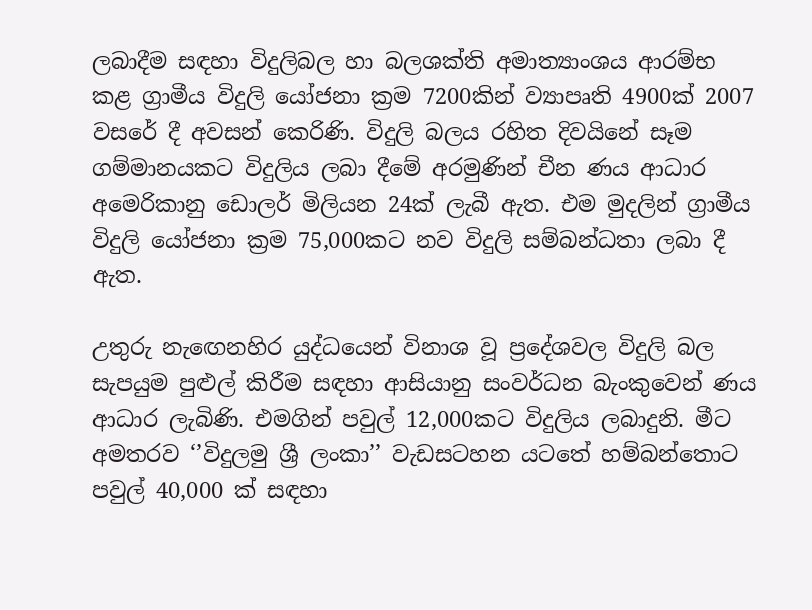ලබාදීම සඳහා විදුලිබල හා බලශක්ති අමාත්‍යාංශය ආරම්භ කළ ග්‍රාමීය විදුලි යෝජනා ක්‍රම 7200කින් ව්‍යාපෘති 4900ක් 2007 වසරේ දී අවසන් කෙරිණි. විදුලි බලය රහිත දිවයිනේ සෑම ගම්මානයකට විදුලිය ලබා දීමේ අරමුණින් චීන ණය ආධාර අමෙරිකානු ඩොලර් මිලියන 24ක් ලැබී ඇත. එම මුදලින් ග්‍රාමීය විදුලි යෝජනා ක්‍රම 75,000කට නව විදුලි සම්බන්ධතා ලබා දී ඇත.

උතුරු නැඟෙනහිර යුද්ධයෙන් විනාශ වූ ප්‍රදේශවල විදුලි බල සැපයුම පුළුල් කිරීම සඳහා ආසියානු සංවර්ධන බැංකුවෙන් ණය ආධාර ලැබිණි. එමගින් පවුල් 12,000කට විදුලිය ලබාදුනි. මීට අමතරව ‘’විදුලමු ශ්‍රී ලංකා’’ වැඩසටහන යටතේ හම්බන්තොට පවුල් 40,000 ක් සඳහා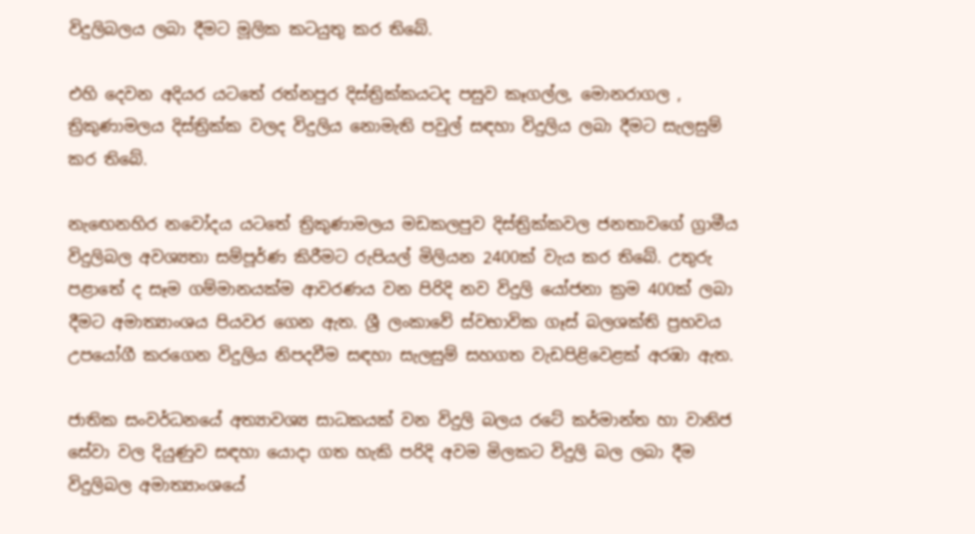විදුලිබලය ලබා දීමට මූලික කටයුතු කර තිබේ.

එහි දෙවන අදියර යටතේ රත්නපුර දිස්ත්‍රික්කයටද පසුව කෑගල්ල, මොනරාගල , ත්‍රිකුණාමලය දිස්ත්‍රික්ක වලද විදුලිය නොමැති පවුල් සඳහා විදුලිය ලබා දීමට සැලසුම් කර තිබේ.

නැඟෙනහිර නවෝදය යටතේ ත්‍රිකුණාමලය මඩකලපුව දිස්ත්‍රික්කවල ජනතාවගේ ග්‍රාමීය විදුලිබල අවශ්‍යතා සම්පූර්ණ කිරීමට රුපියල් මිලියන 2400ක් වැය කර තිබේ. උතුරු පළාතේ ද සෑම ගම්මානයක්ම ආවරණය වන පිරිදි නව විදුලි යෝජනා ක්‍රම 400ක් ලබා දීමට අමාත්‍යාංශය පියවර ගෙන ඇත. ශ්‍රී ලංකාවේ ස්වභාවික ගෑස් බලශක්ති ප්‍රභවය උපයෝගී කරගෙන විදුලිය නිපදවීම සඳහා සැලසුම් සහගත වැඩපිළිවෙළක් අරඹා ඇත.

ජාතික සංවර්ධනයේ අත්‍යාවශ්‍ය සාධකයක් වන විදුලි බලය රටේ කර්මාන්ත හා වානිජ සේවා වල දියුණුව සඳහා යොදා ගත හැකි පරිදි අවම මිලකට විදුලි බල ලබා දීම විදුලිබල අමාත්‍යාංශයේ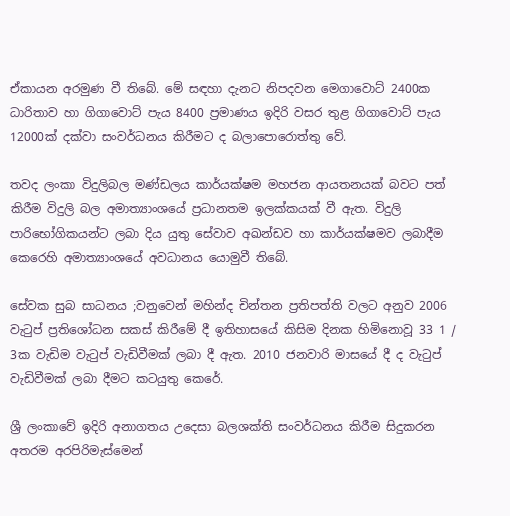ඒකායන අරමුණ වී තිබේ. මේ සඳහා දැනට නිපදවන මෙගාවොට් 2400ක ධාරිතාව හා ගිගාවොට් පැය 8400 ප්‍රමාණය ඉදිරි වසර තුළ ගිගාවොට් පැය 12000ක් දක්වා සංවර්ධනය කිරීමට ද බලාපොරොත්තු වේ.

තවද ලංකා විදුලිබල මණ්ඩලය කාර්යක්ෂම මහජන ආයතනයක් බවට පත් කිරීම විදුලි බල අමාත්‍යාංශයේ ප්‍රධානතම ඉලක්කයක් වී ඇත. විදුලි පාරිභෝගිකයන්ට ලබා දිය යුතු සේවාව අඛන්ඩව හා කාර්යක්ෂමව ලබාදීම කෙරෙහි අමාත්‍යාංශයේ අවධානය යොමුවී තිබේ.

සේවක සුබ සාධනය ;වනුවෙන් මහින්ද චින්තන ප්‍රතිපත්ති වලට අනුව 2006 වැටුප් ප්‍රතිශෝධන සකස් කිරීමේ දී ඉතිහාසයේ කිසිම දිනක හිමිනොවූ 33 1 / 3ක වැඩිම වැටුප් වැඩිවීමක් ලබා දී ඇත. 2010 ජනවාරි මාසයේ දී ද වැටුප් වැඩිවීමක් ලබා දීමට කටයුතු කෙරේ.

ශ්‍රී ලංකාවේ ඉදිරි අනාගතය උදෙසා බලශක්ති සංවර්ධනය කිරීම සිදුකරන අතරම අරපිරිමැස්මෙන්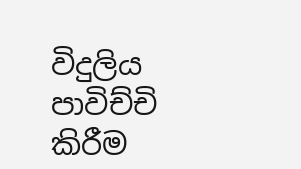විදුලිය පාවිච්චි කිරීම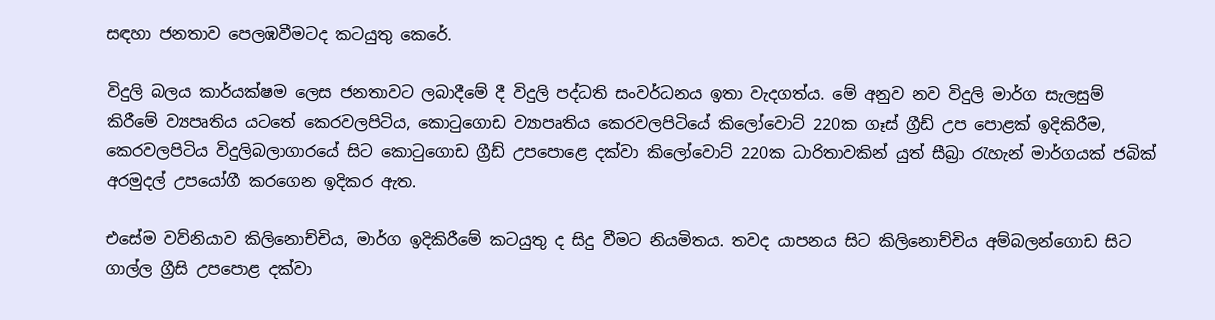සඳහා ජනතාව පෙලඹවීමටද කටයුතු කෙරේ.

විදුලි බලය කාර්යක්ෂම ලෙස ජනතාවට ලබාදීමේ දී විදුලි පද්ධති සංවර්ධනය ඉතා වැදගත්ය. මේ අනුව නව විදුලි මාර්ග සැලසුම් කිරීමේ ව්‍යපෘතිය යටතේ කෙරවලපිටිය, කොටුගොඩ ව්‍යාපෘතිය කෙරවලපිටියේ කිලෝවොට් 220ක ගෑස් ග්‍රීඩ් උප පොළක් ඉදිකිරීම, කෙරවලපිටිය විදුලිබලාගාරයේ සිට කොටුගොඩ ග්‍රීඩ් උපපොළෙ දක්වා කිලෝවොට් 220ක ධාරිතාවකින් යුත් සීබ්‍රා රැහැන් මාර්ගයක් ජබික් අරමුදල් උපයෝගී කරගෙන ඉදිකර ඇත.

එසේම වව්නියාව කිලිනොච්චිය, මාර්ග ඉදිකිරීමේ කටයුතු ද සිදු වීමට නියමිතය. තවද යාපනය සිට කිලිනොච්චිය අම්බලන්ගොඩ සිට ගාල්ල ග්‍රීසි උපපොළ දක්වා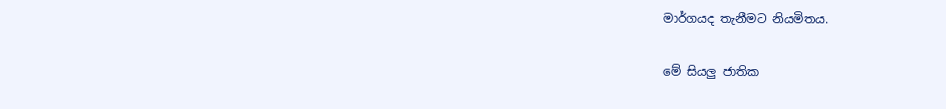මාර්ගයද තැනීමට නියමිතය.

මේ සියලු ජාතික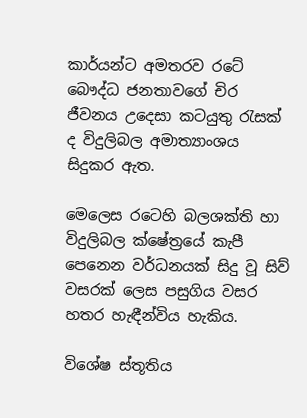කාර්යන්ට අමතරව රටේ බෞද්ධ ජනතාවගේ චිර ජීවනය උදෙසා කටයුතු රැසක් ද විදුලිබල අමාත්‍යාංශය සිදුකර ඇත.

මෙලෙස රටෙහි බලශක්ති හා විදුලිබල ක්ෂේත්‍රයේ කැපී පෙනෙන වර්ධනයක් සිදු වූ සිව් වසරක් ලෙස පසුගිය වසර හතර හැඳීන්විය හැකිය.

විශේෂ ස්තූතිය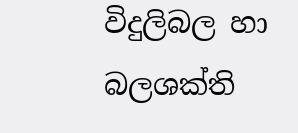විදුලිබල හා බලශක්ති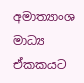අමාත්‍යාංශ මාධ්‍ය ඒකකයට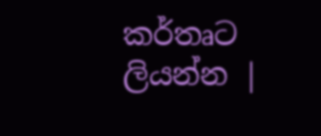කර්තෘට ලියන්න |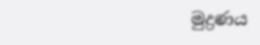මුද්‍රණය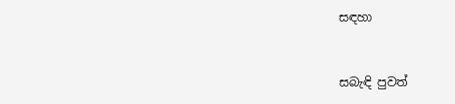සඳහා


සබැඳි පුවත්